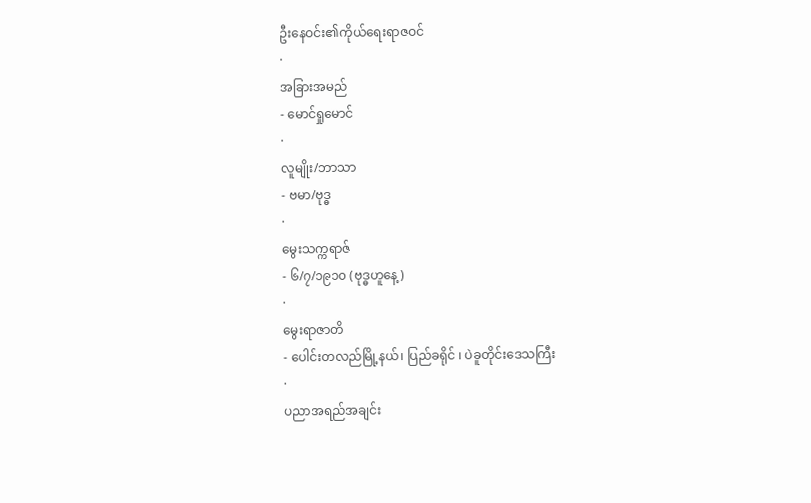ဦးနေဝင်း၏ကိုယ်ရေးရာဇဝင်
·
အခြားအမည်
- မောင်ရှုမောင်
·
လူမျိုး/ဘာသာ
- ဗမာ/ဗုဒ္ဓ
·
မွေးသက္ကရာဇ်
- ၆/၇/၁၉၁၀ (ဗုဒ္ဓဟူနေ့)
·
မွေးရာဇာတိ
- ပေါင်းတလည်မြို့နယ်၊ ပြည်ခရိုင် ၊ ပဲခူတိုင်းဒေသကြီး
·
ပညာအရည်အချင်း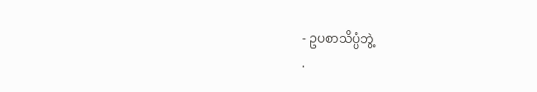- ဥပစာသိပ္ပံဘွဲ့
·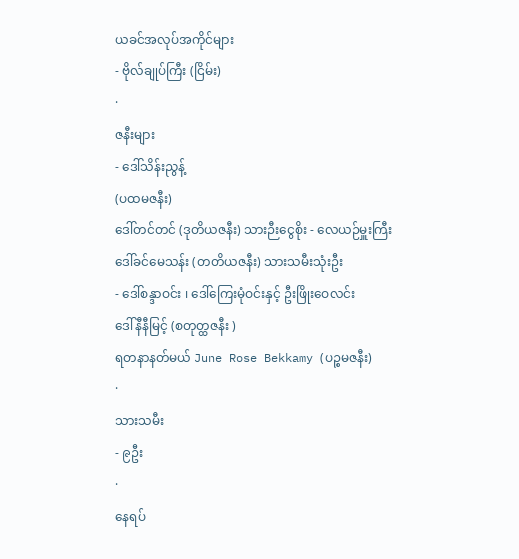ယခင်အလုပ်အကိုင်များ
- ဗိုလ်ချုပ်ကြီး (ငြိမ်း)
·
ဇနီးများ
- ဒေါ်သိန်းညွန့်
(ပထမဇနီး)
ဒေါ်တင်တင် (ဒုတိယဇနီး) သားဉီးငွေစိုး - လေယဉ်မှူးကြီး
ဒေါ်ခင်မေသန်း (တတိယဇနီး) သားသမီးသုံးဦး
- ဒေါ်စန္ဒာဝင်း ၊ ဒေါ်ကြေးမုံဝင်းနှင့် ဦးဖြိုးဝေလင်း
ဒေါ်နီနီမြင့် (စတုတ္ထဇနီး )
ရတနာနတ်မယ် June Rose Bekkamy (ပဉ္စမဇနီး)
·
သားသမီး
- ၉ဦး
·
နေရပ်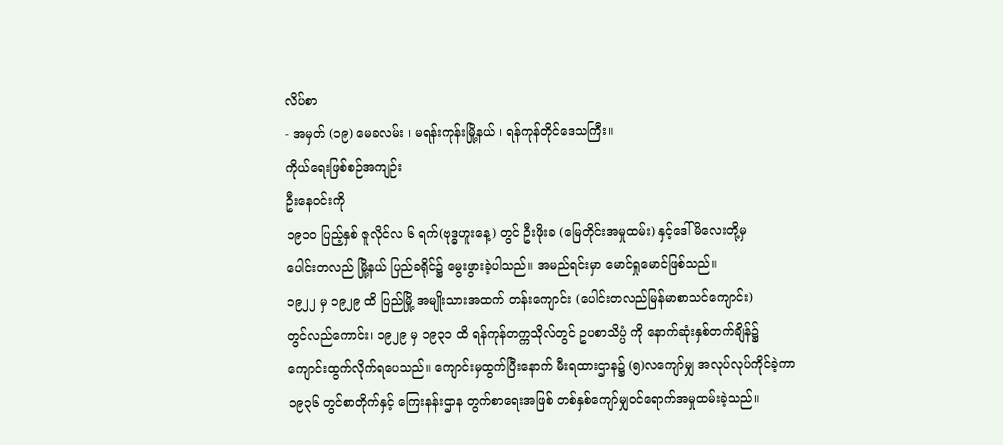လိပ်စာ
- အမှတ် (၁၉) မေခလမ်း ၊ မရန်းကုန်းမြို့နယ် ၊ ရန်ကုန်တိုင်ဒေသကြီး။
ကိုယ်ရေးဖြစ်စဉ်အကျဉ်း
ဦးနေဝင်းကို
၁၉၁၀ ပြည့်နှစ် ဇူလိုင်လ ၆ ရက်(ဗုဒ္ဓဟူးနေ့) တွင် ဦးဖိုးခ (မြေတိုင်းအမှုထမ်း) နှင့်ဒေါ်မိလေးတို့မှ
ပေါင်းတလည် မြို့နယ် ပြည်ခရိုင်၌ မွေးဖွားခဲ့ပါသည်။ အမည်ရင်းမှာ မောင်ရှုမောင်ဖြစ်သည်။
၁၉၂၂ မှ ၁၉၂၉ ထိ ပြည်မြို့ အမျိုးသားအထက် တန်းကျောင်း (ပေါင်းတလည်မြန်မာစာသင်ကျောင်း)
တွင်လည်ကောင်း၊ ၁၉၂၉ မှ ၁၉၃၁ ထိ ရန်ကုန်တက္ကသိုလ်တွင် ဥပစာသိပ္ပံ ကို နောက်ဆုံးနှစ်တက်ချိန်၌
ကျောင်းထွက်လိုက်ရပေသည်။ ကျောင်းမှထွက်ပြီးနောက် မီးရထားဌာန၌ (၅)လကျော်မျှ အလုပ်လုပ်ကိုင်ခဲ့ကာ
၁၉၃၆ တွင်စာတိုက်နှင့် ကြေးနန်းဌာန တွက်စာရေးအဖြစ် တစ်နှစ်ကျော်မျှဝင်ရောက်အမှုထမ်းခဲ့သည်။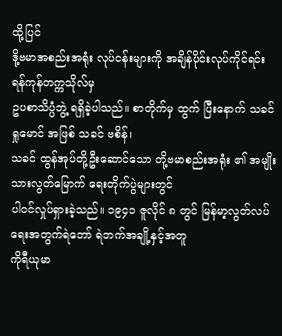ထို့ပြင်
ဒို့ဗမာအစည်းအရုံး လုပ်ငန်းများကို အချိန်ပိုင်းလုပ်ကိုင်ရင်း ရန်ကုန်တက္ကသိုလ်မှ
ဥပစာသိပ္ပံဘွဲ့ ရရှိခဲ့ပါသည်။ စာတိုက်မှ ထွက် ပြီးနောက် သခင်ရှုမောင် အဖြစ် သခင် ဗစိန်၊
သခင် ထွန်အုပ်တို့ဦးဆောင်သော တို့ဗမာစည်းအရုံး ၏ အမျိုးသားလွတ်မြောက် ရေးတိုက်ပွဲများတွင်
ပါဝင်လှုပ်ရှားခဲ့သည်။ ၁၉၄၁ ဇူလိုင် ၈ တွင် မြန်မာ့လွတ်လပ်ရေးအတွက်ရဲဘော် ရဲဘက်အချို့နှင့်အတူ
ကိုရီယုမာ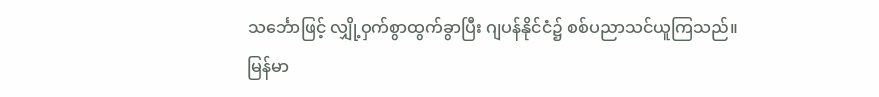သင်္ဘောဖြင့် လျှို့ဝှက်စွာထွက်ခွာပြီး ဂျပန်နိုင်ငံ၌ စစ်ပညာသင်ယူကြသည်။
မြန်မာ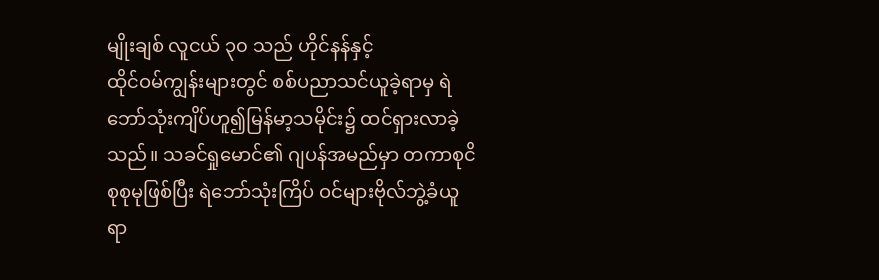မျိုးချစ် လူငယ် ၃၀ သည် ဟိုင်နန်နှင့်
ထိုင်ဝမ်ကျွန်းများတွင် စစ်ပညာသင်ယူခဲ့ရာမှ ရဲဘော်သုံးကျိပ်ဟူ၍မြန်မာ့သမိုင်း၌ ထင်ရှားလာခဲ့
သည်။ သခင်ရှုမောင်၏ ဂျပန်အမည်မှာ တကာစုငိစုစုမုဖြစ်ပြီး ရဲဘော်သုံးကြိပ် ဝင်များဗိုလ်ဘွဲ့ခံယူရာ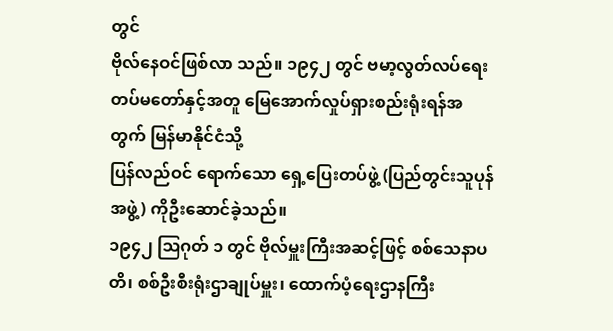တွင်
ဗိုလ်နေဝင်ဖြစ်လာ သည်။ ၁၉၄၂ တွင် ဗမာ့လွတ်လပ်ရေးတပ်မတော်နှင့်အတူ မြေအောက်လှုပ်ရှားစည်းရုံးရန်အတွက် မြန်မာနိုင်ငံသို့
ပြန်လည်ဝင် ရောက်သော ရှေ့ပြေးတပ်ဖွဲ့ (ပြည်တွင်းသူပုန်အဖွဲ့) ကိုဦးဆောင်ခဲ့သည်။
၁၉၄၂ ဩဂုတ် ၁ တွင် ဗိုလ်မှူးကြီးအဆင့်ဖြင့် စစ်သေနာပတိ၊ စစ်ဦးစီးရုံးဌာချုပ်မှူး၊ ထောက်ပံ့ရေးဌာနကြီး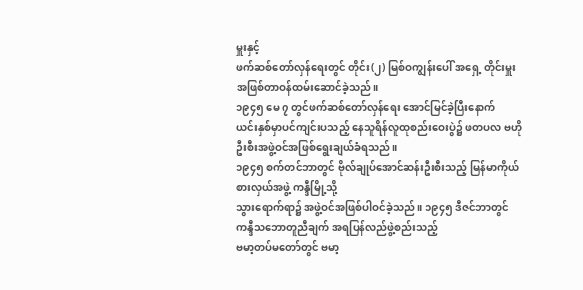မှူးနှင့်
ဖက်ဆစ်တော်လှန်ရေးတွင် တိုင်း(၂) မြစ်ဝကျွန်းပေါ် အရှေ့ တိုင်းမှူးအဖြစ်တာဝန်ထမ်းဆောင်ခဲ့သည်။
၁၉၄၅ မေ ၇ တွင်ဖက်ဆစ်တော်လှန်ရေး အောင်မြင်ခဲ့ပြီးနောက်
ယင်းနှစ်မှာပင်ကျင်းပသည့် နေသူရိန်လူထုစည်းဝေးပွဲ၌ ဖတပလ ဗဟိုဦးစီးအဖွဲ့ဝင်အဖြစ်ရွေးချယ်ခံရသည်။
၁၉၄၅ စက်တင်ဘာတွင် ဗိုလ်ချုပ်အောင်ဆန်းဦးစီးသည့် မြန်မာကိုယ်စားလှယ်အဖွဲ့ ကန္ဒီမြို့သို့
သွားရောက်ရာ၌ အဖွဲ့ဝင်အဖြစ်ပါဝင်ခဲ့သည်။ ၁၉၄၅ ဒီဇင်ဘာတွင် ကန္ဒီသဘောတူညီချက် အရပြန်လည်ဖွဲ့စည်းသည့်
ဗမာ့တပ်မတော်တွင် ဗမာ့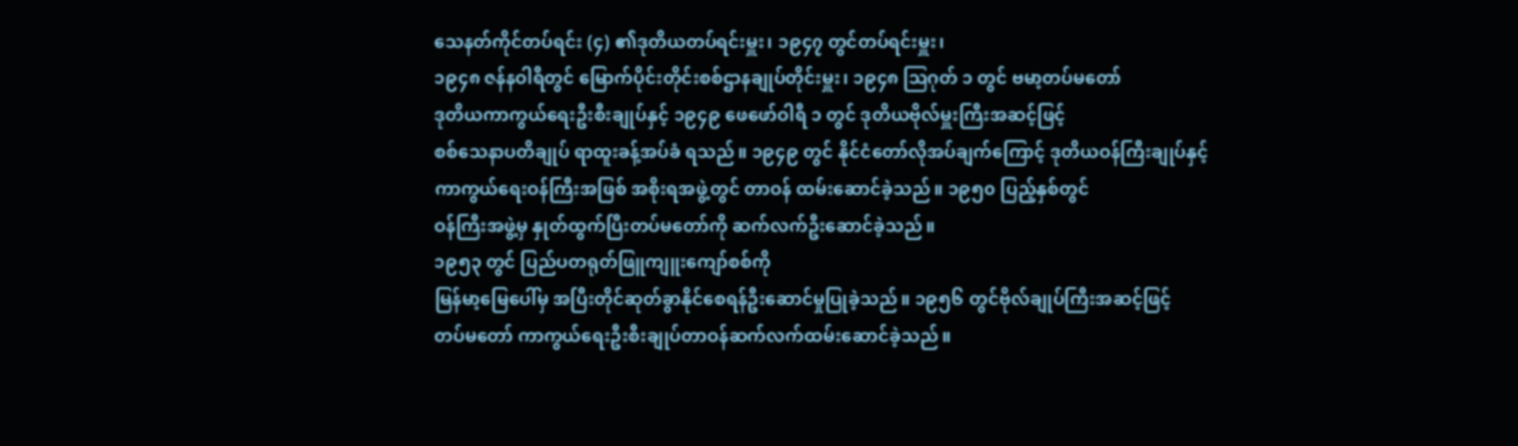သေနတ်ကိုင်တပ်ရင်း (၄) ၏ဒုတိယတပ်ရင်းမှူး၊ ၁၉၄၇ တွင်တပ်ရင်းမှူး၊
၁၉၄၈ ဇန်နဝါရီတွင် မြောက်ပိုင်းတိုင်းစစ်ဌာနချုပ်တိုင်းမှူး၊ ၁၉၄၈ ဩဂုတ် ၁ တွင် ဗမာ့တပ်မတော်
ဒုတိယကာကွယ်ရေးဦးစီးချုပ်နှင့် ၁၉၄၉ ဖေဖော်ဝါရီ ၁ တွင် ဒုတိယဗိုလ်မှူးကြီးအဆင့်ဖြင့်
စစ်သေနာပတိချုပ် ရာထူးခန့်အပ်ခံ ရသည်။ ၁၉၄၉ တွင် နိုင်ငံတော်လိုအပ်ချက်ကြောင့် ဒုတိယဝန်ကြီးချုပ်နှင့်
ကာကွယ်ရေးဝန်ကြီးအဖြစ် အစိုးရအဖွဲ့တွင် တာဝန် ထမ်းဆောင်ခဲ့သည်။ ၁၉၅၀ ပြည့်နှစ်တွင်
ဝန်ကြီးအဖွဲ့မှ နှုတ်ထွက်ပြီးတပ်မတော်ကို ဆက်လက်ဦးဆောင်ခဲ့သည်။
၁၉၅၃ တွင် ပြည်ပတရုတ်ဖြူကျူးကျော်စစ်ကို
မြန်မာ့မြေပေါ်မှ အပြီးတိုင်ဆုတ်ခွာနိုင်စေရန်ဦးဆောင်မှုပြုခဲ့သည်။ ၁၉၅၆ တွင်ဗိုလ်ချုပ်ကြီးအဆင့်ဖြင့်
တပ်မတော် ကာကွယ်ရေးဦးစီးချုပ်တာဝန်ဆက်လက်ထမ်းဆောင်ခဲ့သည်။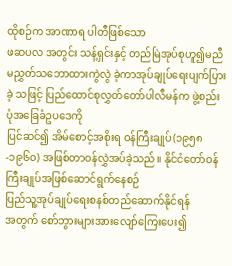ထိုစဉ်က အာဏာရ ပါတီဖြစ်သော
ဖဆပလ အတွင်း သန့်ရှင်းနှင့် တည်မြဲအုပ်စုဟူ၍မညီမညွှတ်သဘောထားကွဲလွဲ ခဲ့ကာအုပ်ချုပ်ရေးပျက်ပြားခဲ့ သဖြင့် ပြည်ထောင်စုလွှတ်တော်ပါလီမန်က ဖွဲ့စည်းပုံအခြေခံဥပဒေကို
ပြင်ဆင်၍ အိမ်စောင့်အစိုးရ ဝန်ကြီးချုပ်(၁၉၅၈-၁၉၆၀) အဖြစ်တာဝန်လွှဲအပ်ခဲ့သည်။ နိုင်ငံတော်ဝန်ကြီးချုပ်အဖြစ်ဆောင်ရွက်နေစဉ်
ပြည်သူ့အုပ်ချုပ်ရေးစနစ်တည်ဆောက်နိုင်ရန်
အတွက် စော်ဘွားများအားလျော်ကြေးပေး၍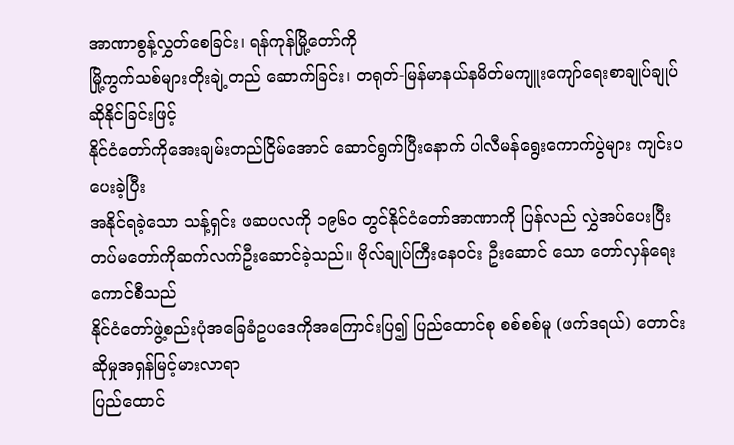အာဏာစွန့်လွှတ်စေခြင်း၊ ရန်ကုန်မြို့တော်ကို
မြို့ကွက်သစ်များတိုးချဲ့တည် ဆောက်ခြင်း၊ တရုတ်-မြန်မာနယ်နမိတ်မကျူးကျော်ရေးစာချုပ်ချုပ်ဆိုနိုင်ခြင်းဖြင့်
နိုင်ငံတော်ကိုအေးချမ်းတည်ငြိမ်အောင် ဆောင်ရွက်ပြီးနောက် ပါလီမန်ရွေးကောက်ပွဲများ ကျင်းပပေးခဲ့ပြီး
အနိုင်ရခဲ့သော သန့်ရှင်း ဖဆပလကို ၁၉၆၀ တွင်နိုင်ငံတော်အာဏာကို ပြန်လည် လွှဲအပ်ပေးပြီး
တပ်မတော်ကိုဆက်လက်ဦးဆောင်ခဲ့သည်။ ဗိုလ်ချုပ်ကြီးနေဝင်း ဦးဆောင် သော တော်လှန်ရေးကောင်စီသည်
နိုင်ငံတော်ဖွဲ့စည်းပုံအခြေခံဥပဒေကိုအကြောင်းပြ၍ ပြည်ထောင်စု စစ်စစ်မူ (ဖက်ဒရယ်) တောင်းဆိုမှုအရှန်မြင့်မားလာရာ
ပြည်ထောင်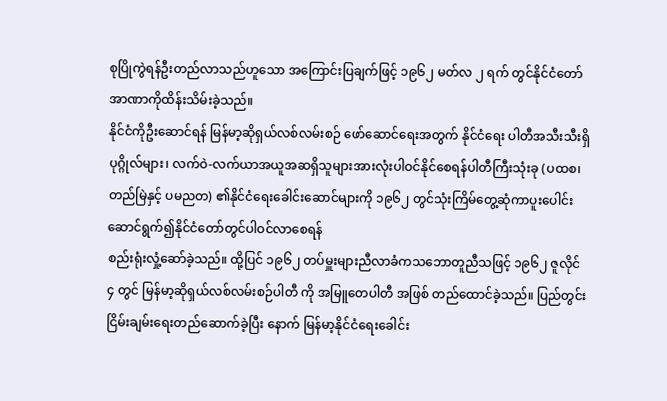စုပြိုကွဲရန်ဦးတည်လာသည်ဟူသော အကြောင်းပြချက်ဖြင့် ၁၉၆၂ မတ်လ ၂ ရက် တွင်နိုင်ငံတော်အာဏာကိုထိန်းသိမ်းခဲ့သည်။
နိုင်ငံကိုဦးဆောင်ရန် မြန်မာ့ဆိုရှယ်လစ်လမ်းစဉ် ဖော်ဆောင်ရေးအတွက် နိုင်ငံရေး ပါတီအသီးသီးရှိ
ပုဂ္ဂိုလ်များ၊ လက်ဝဲ-လက်ယာအယူအဆရှိသူများအားလုံးပါဝင်နိုင်စေရန်ပါတီကြီးသုံးခု (ပထစ၊
တည်မြဲနှင့် ပမညတ) ၏နိုင်ငံရေးခေါင်းဆောင်များကို ၁၉၆၂ တွင်သုံးကြိမ်တွေ့ဆုံကာပူးပေါင်းဆောင်ရွက်၍နိုင်ငံတော်တွင်ပါဝင်လာစေရန်
စည်းရုံးလှုံ့ဆော်ခဲ့သည်။ ထို့ပြင် ၁၉၆၂ တပ်မှူးများညီလာခံကသဘောတူညီသဖြင့် ၁၉၆၂ ဇူလိုင်
၄ တွင် မြန်မာ့ဆိုရှယ်လစ်လမ်းစဉ်ပါတီ ကို အမြူတေပါတီ အဖြစ် တည်ထောင်ခဲ့သည်။ ပြည်တွင်းငြိမ်းချမ်းရေးတည်ဆောက်ခဲ့ပြီး နောက် မြန်မာ့နိုင်ငံရေးခေါင်း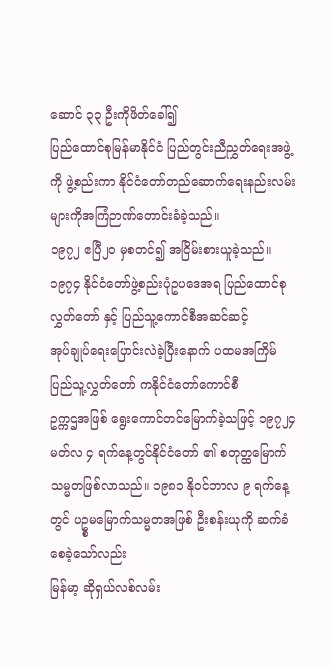ဆောင် ၃၃ ဦးကိုဖိတ်ခေါ်၍
ပြည်ထောင်စုမြန်မာနိုင်ငံ ပြည်တွင်းညီညွှတ်ရေးအဖွဲ့ကို ဖွဲ့စည်းကာ နိုင်ငံတော်တည်ဆောက်ရေးနည်းလမ်းများကိုအကြံဉာဏ်တောင်းခံခဲ့သည်။
၁၉၇၂ ဧပြီ၂၀ မှစတင်၍ အငြိမ်းစားယူခဲ့သည်။
၁၉၇၄ နိုင်ငံတော်ဖွဲ့စည်းပုံဥပဒေအရ ပြည်ထောင်စုလွှတ်တော် နှင့် ပြည်သူ့ကောင်စီအဆင်ဆင့်
အုပ်ချုပ်ရေးပြောင်းလဲခဲ့ပြီးနောက် ပထမအကြိမ်ပြည်သူ့လွှတ်တော် ကနိုင်ငံတော်ကောင်စီ
ဥက္ကဌအဖြစ် ရွေးကောင်တင်မြောက်ခဲ့သဖြင့် ၁၉၇၂၄ မတ်လ ၄ ရက်နေ့တွင်နိုင်ငံတော် ၏ စတုတ္ထမြောက်
သမ္မတဖြစ်လာသည်။ ၁၉၈၁ နိုဝင်ဘာလ ၉ ရက်နေ့တွင် ပဥ္စမမြောက်သမ္မတအဖြစ် ဦးစန်းယုကို ဆက်ခံစေခဲ့သော်လည်း
မြန်မာ့ ဆိုရှယ်လစ်လမ်း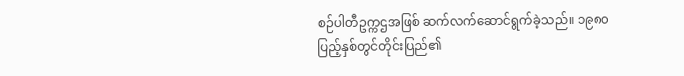စဉ်ပါတီဥက္ကဌအဖြစ် ဆက်လက်ဆောင်ရွက်ခဲ့သည်။ ၁၉၈၀ ပြည့်နှစ်တွင်တိုင်းပြည်၏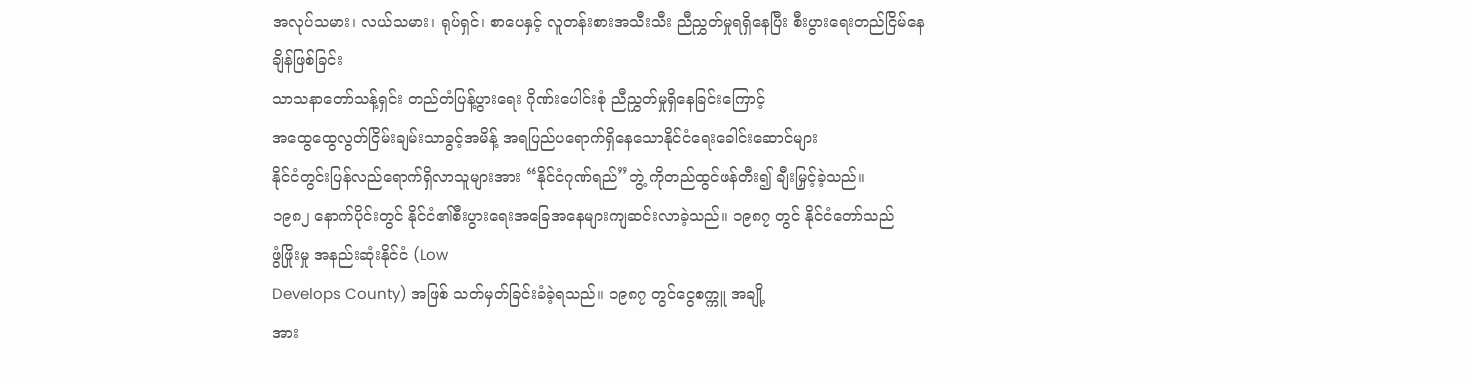အလုပ်သမား၊ လယ်သမား၊ ရုပ်ရှင်၊ စာပေနှင့် လူတန်းစားအသီးသီး ညီညွှတ်မှုရရှိနေပြီး စီးပွားရေးတည်ငြိမ်နေချိန်ဖြစ်ခြင်း
သာသနာတော်သန့်ရှင်း တည်တံပြန့်ပွားရေး ဂိုဏ်းပေါင်းစုံ ညီညွှတ်မှုရှိနေခြင်းကြောင့်
အထွေထွေလွတ်ငြိမ်းချမ်းသာခွင့်အမိန့် အရပြည်ပရောက်ရှိနေသောနိုင်ငံရေးခေါင်းဆောင်များ
နိုင်ငံတွင်းပြန်လည်ရောက်ရှိလာသူများအား “နိုင်ငံဂုဏ်ရည်”ဘွဲ့ ကိုတည်ထွင်ဖန်တီး၍ ချီးမြှင့်ခဲ့သည်။
၁၉၈၂ နောက်ပိုင်းတွင် နိုင်ငံ၏စီးပွားရေးအခြေအနေများကျဆင်းလာခဲ့သည်။ ၁၉၈၇ တွင် နိုင်ငံတော်သည်
ဖွံဖြိုးမှု အနည်းဆုံးနိုင်ငံ (Low
Develops County) အဖြစ် သတ်မှတ်ခြင်းခံခဲ့ရသည်။ ၁၉၈၇ တွင်ငွေစက္ကူ အချို့
အား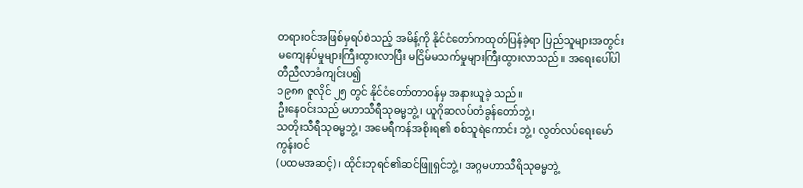တရားဝင်အဖြစ်မှရပ်စဲသည့် အမိန့်ကို နိုင်ငံတော်ကထုတ်ပြန်ခဲ့ရာ ပြည်သူများအတွင်း
မကျေနပ်မှုများကြီးထွားလာပြီး မငြိမ်မသက်မှုများကြီးထွားလာသည်။ အရေးပေါ်ပါတီညီလာခံကျင်းပ၍
၁၉၈၈ ဇူလိုင် ၂၅ တွင် နိုင်ငံတော်တာဝန်မှ အနားယူခဲ့ သည်။
ဦးနေဝင်းသည် မဟာသီရီသုဓမ္မဘွဲ့၊ ယူဂိုဆလပ်တံခွန်တော်ဘွဲ့၊
သတိုးသီရီသုဓမ္မဘွဲ့၊ အမေရီကန်အစိုးရ၏ စစ်သူရဲကောင်း ဘွဲ့၊ လွတ်လပ်ရေးမော်ကွန်းဝင်
(ပထမအဆင့်)၊ ထိုင်းဘုရင်၏ဆင်ဖြူရှင်ဘွဲ့၊ အဂ္ဂမဟာသီရိသုဓမ္မဘွဲ့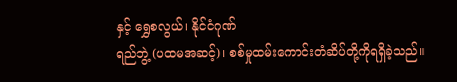နှင့် ရွှေစလွယ်၊ နိုင်ငံဂုဏ်
ရည်ဘွဲ့ (ပထမအဆင့်)၊ စစ်မှုထမ်းကောင်းတံဆိပ်တို့ကိုရရှိခဲ့သည်။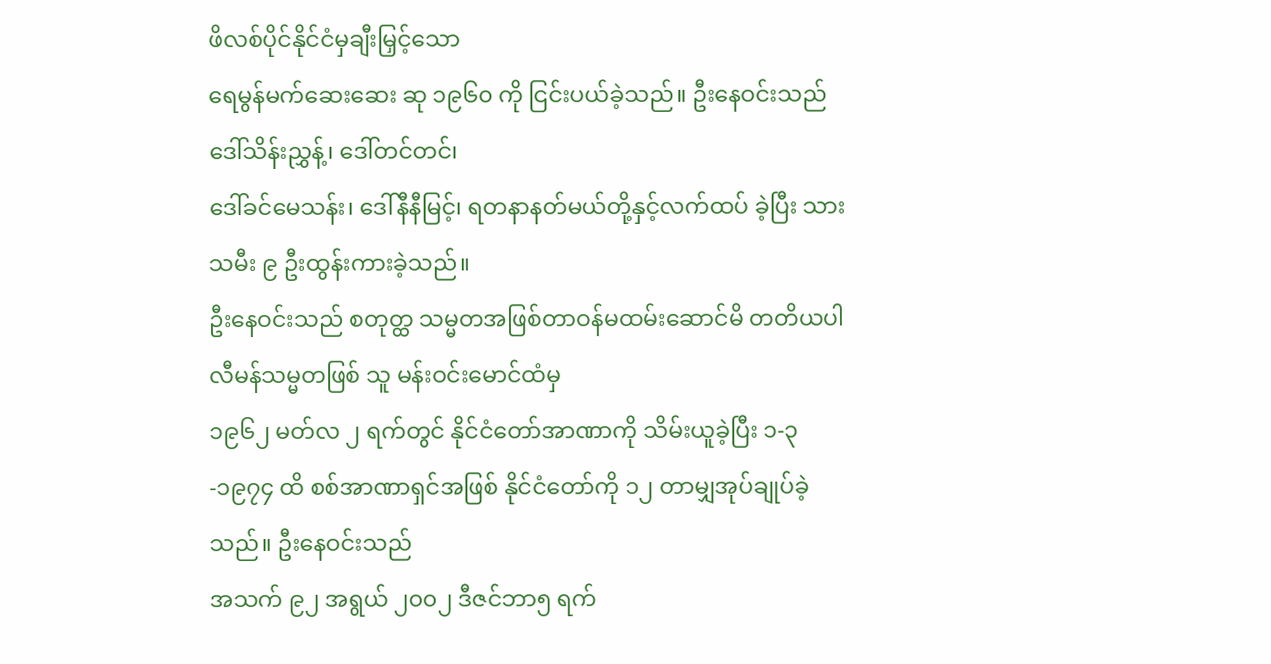ဖိလစ်ပိုင်နိုင်ငံမှချီးမြှင့်သော
ရေမွန်မက်ဆေးဆေး ဆု ၁၉၆၀ ကို ငြင်းပယ်ခဲ့သည်။ ဦးနေဝင်းသည် ဒေါ်သိန်းညွှန့်၊ ဒေါ်တင်တင်၊
ဒေါ်ခင်မေသန်း၊ ဒေါ်နီနီမြင့်၊ ရတနာနတ်မယ်တို့နှင့်လက်ထပ် ခဲ့ပြီး သားသမီး ၉ ဦးထွန်းကားခဲ့သည်။
ဦးနေဝင်းသည် စတုတ္ထ သမ္မတအဖြစ်တာဝန်မထမ်းဆောင်မိ တတိယပါလီမန်သမ္မတဖြစ် သူ မန်းဝင်းမောင်ထံမှ
၁၉၆၂ မတ်လ ၂ ရက်တွင် နိုင်ငံတော်အာဏာကို သိမ်းယူခဲ့ပြီး ၁-၃-၁၉၇၄ ထိ စစ်အာဏာရှင်အဖြစ် နိုင်ငံတော်ကို ၁၂ တာမျှအုပ်ချုပ်ခဲ့သည်။ ဦးနေဝင်းသည်
အသက် ၉၂ အရွယ် ၂၀၀၂ ဒီဇင်ဘာ၅ ရက်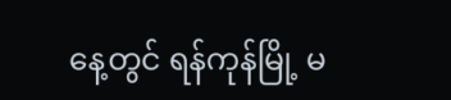နေ့တွင် ရန်ကုန်မြို့ မ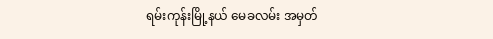ရမ်းကုန်းမြို့နယ် မေခလမ်း အမှတ်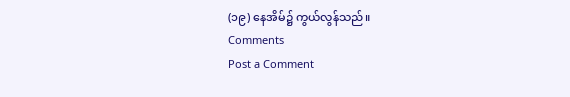(၁၉) နေအိမ်၌ ကွယ်လွန်သည်။
Comments
Post a Comment